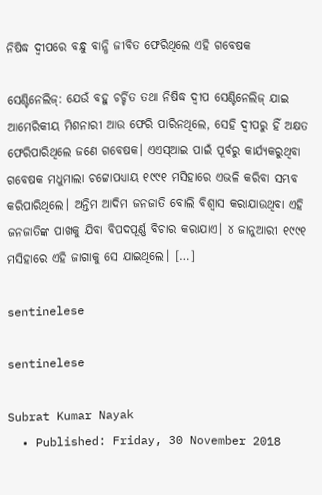ନିଷିଦ୍ଧ ଦ୍ୱୀପରେ ବନ୍ଧୁ ବାନ୍ଧି ଜୀବିତ ଫେରିଥିଲେ ଏହି ଗବେଷକ

ସେଣ୍ଟିନେଲିଜ୍: ଯେଉଁ ବହୁ ଚର୍ଚ୍ଚିତ ତଥା ନିଷିଦ୍ଧ ଦ୍ୱୀପ ସେଣ୍ଟିନେଲିଜ୍ ଯାଇ ଆମେରିକୀୟ ମିଶନାରୀ ଆଉ ଫେରି ପାରିନଥିଲେ, ସେହି ଦ୍ୱୀପରୁ ହିଁ ଅକ୍ଷତ ଫେରିପାରିଥିଲେ ଜଣେ ଗବେଷକ। ଏଏସ୍ଆଇ ପାଇଁ ପୂର୍ବରୁ କାର୍ଯ୍ୟକରୁଥିବା ଗବେଷକ ମଧୁମାଲା ଚଟ୍ଟୋପଧ୍ୟାୟ ୧୯୯୧ ମସିହାରେ ଏଭଳି କରିବା ସମ୍ଭବ କରିପାରିଥିଲେ। ଅନ୍ତିମ ଆଦିମ ଜନଜାତି ବୋଲି ବିଶ୍ୱାସ କରାଯାଉଥିବା ଏହି ଜନଜାତିଙ୍କ ପାଖକୁ ଯିବା ବିପଦପୂର୍ଣ୍ଣ ବିଚାର କରାଯାଏ। ୪ ଜାନୁଆରୀ ୧୯୯୧ ମସିହାରେ ଏହି ଜାଗାକୁ ସେ ଯାଇଥିଲେ। […]

sentinelese

sentinelese

Subrat Kumar Nayak
  • Published: Friday, 30 November 2018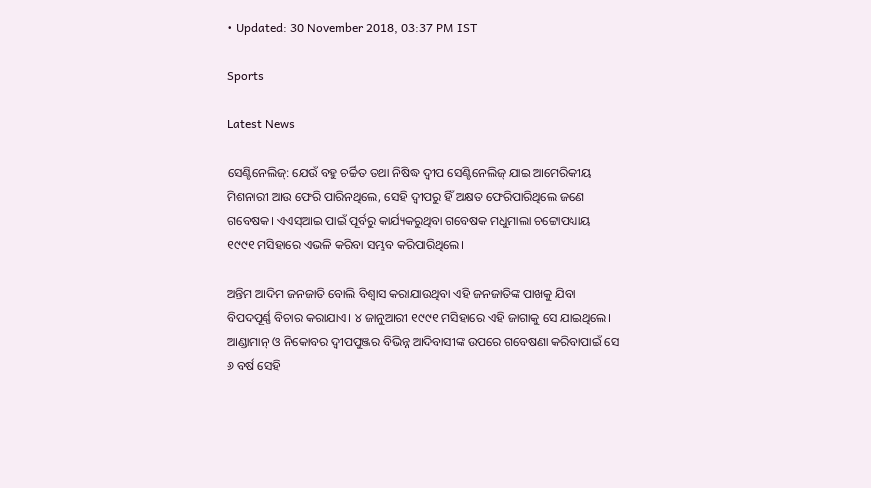• Updated: 30 November 2018, 03:37 PM IST

Sports

Latest News

ସେଣ୍ଟିନେଲିଜ୍: ଯେଉଁ ବହୁ ଚର୍ଚ୍ଚିତ ତଥା ନିଷିଦ୍ଧ ଦ୍ୱୀପ ସେଣ୍ଟିନେଲିଜ୍ ଯାଇ ଆମେରିକୀୟ ମିଶନାରୀ ଆଉ ଫେରି ପାରିନଥିଲେ, ସେହି ଦ୍ୱୀପରୁ ହିଁ ଅକ୍ଷତ ଫେରିପାରିଥିଲେ ଜଣେ ଗବେଷକ। ଏଏସ୍ଆଇ ପାଇଁ ପୂର୍ବରୁ କାର୍ଯ୍ୟକରୁଥିବା ଗବେଷକ ମଧୁମାଲା ଚଟ୍ଟୋପଧ୍ୟାୟ ୧୯୯୧ ମସିହାରେ ଏଭଳି କରିବା ସମ୍ଭବ କରିପାରିଥିଲେ।

ଅନ୍ତିମ ଆଦିମ ଜନଜାତି ବୋଲି ବିଶ୍ୱାସ କରାଯାଉଥିବା ଏହି ଜନଜାତିଙ୍କ ପାଖକୁ ଯିବା ବିପଦପୂର୍ଣ୍ଣ ବିଚାର କରାଯାଏ। ୪ ଜାନୁଆରୀ ୧୯୯୧ ମସିହାରେ ଏହି ଜାଗାକୁ ସେ ଯାଇଥିଲେ। ଆଣ୍ଡାମାନ୍ ଓ ନିକୋବର ଦ୍ୱୀପପୁଞ୍ଜର ବିଭିନ୍ନ ଆଦିବାସୀଙ୍କ ଉପରେ ଗବେଷଣା କରିବାପାଇଁ ସେ ୬ ବର୍ଷ ସେହି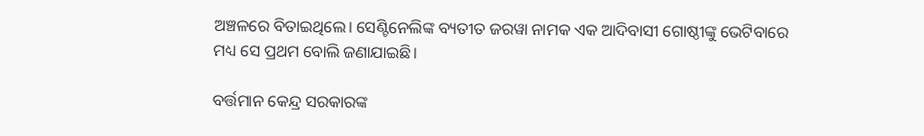ଅଞ୍ଚଳରେ ବିତାଇଥିଲେ। ସେଣ୍ଟିନେଲିଙ୍କ ବ୍ୟତୀତ ଜରୱା ନାମକ ଏକ ଆଦିବାସୀ ଗୋଷ୍ଠୀଙ୍କୁ ଭେଟିବାରେ ମଧ୍ୟ ସେ ପ୍ରଥମ ବୋଲି ଜଣାଯାଇଛି।

ବର୍ତ୍ତମାନ କେନ୍ଦ୍ର ସରକାରଙ୍କ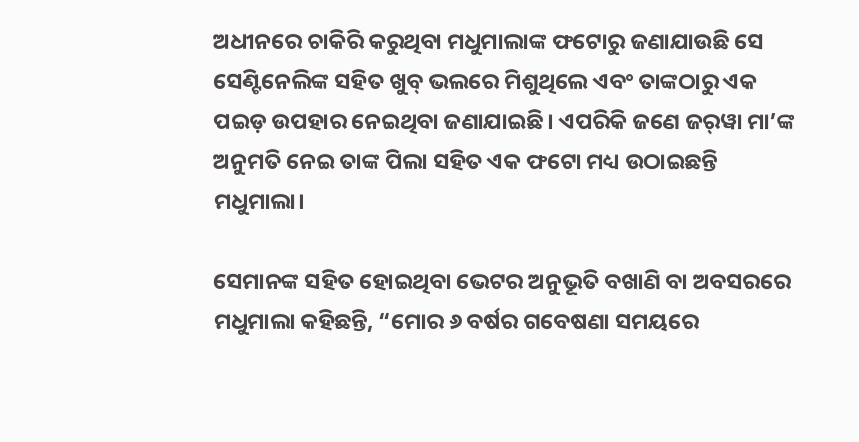ଅଧୀନରେ ଚାକିରି କରୁଥିବା ମଧୁମାଲାଙ୍କ ଫଟୋରୁ ଜଣାଯାଉଛି ସେ ସେଣ୍ଟିନେଲିଙ୍କ ସହିତ ଖୁବ୍ ଭଲରେ ମିଶୁଥିଲେ ଏବଂ ତାଙ୍କଠାରୁ ଏକ ପଇଡ଼ ଉପହାର ନେଇଥିବା ଜଣାଯାଇଛି। ଏପରିକି ଜଣେ ଜର୍‌ୱା ମା’ଙ୍କ ଅନୁମତି ନେଇ ତାଙ୍କ ପିଲା ସହିତ ଏକ ଫଟୋ ମଧ୍ୟ ଉଠାଇଛନ୍ତି ମଧୁମାଲା।

ସେମାନଙ୍କ ସହିତ ହୋଇଥିବା ଭେଟର ଅନୁଭୂତି ବଖାଣି ବା ଅବସରରେ ମଧୁମାଲା କହିଛନ୍ତି, “ମୋର ୬ ବର୍ଷର ଗବେଷଣା ସମୟରେ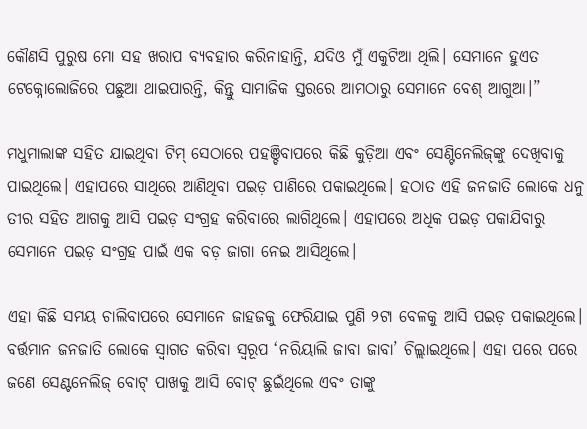କୌଣସି ପୁରୁଷ ମୋ ସହ ଖରାପ ବ୍ୟବହାର କରିନାହାନ୍ତି, ଯଦିଓ ମୁଁ ଏକୁଟିଆ ଥିଲି। ସେମାନେ ହୁଏତ ଟେକ୍ନୋଲୋଜିରେ ପଛୁଆ ଥାଇପାରନ୍ତି, କିନ୍ତୁ ସାମାଜିକ ସ୍ତରରେ ଆମଠାରୁ ସେମାନେ ବେଶ୍ ଆଗୁଆ।”

ମଧୁମାଲାଙ୍କ ସହିତ ଯାଇଥିବା ଟିମ୍ ସେଠାରେ ପହଞ୍ଚିବାପରେ କିଛି କୁଡ଼ିଆ ଏବଂ ସେଣ୍ଟିନେଲିଜ୍‌ଙ୍କୁ ଦେଖିବାକୁ ପାଇଥିଲେ। ଏହାପରେ ସାଥିରେ ଆଣିଥିବା ପଇଡ଼ ପାଣିରେ ପକାଇଥିଲେ। ହଠାତ ଏହି ଜନଜାତି ଲୋକେ ଧନୁ ତୀର ସହିତ ଆଗକୁ ଆସି ପଇଡ଼ ସଂଗ୍ରହ କରିବାରେ ଲାଗିଥିଲେ। ଏହାପରେ ଅଧିକ ପଇଡ଼ ପକାଯିବାରୁ ସେମାନେ ପଇଡ଼ ସଂଗ୍ରହ ପାଇଁ ଏକ ବଡ଼ ଜାଗା ନେଇ ଆସିଥିଲେ।

ଏହା କିଛି ସମୟ ଚାଲିବାପରେ ସେମାନେ ଜାହଜକୁ ଫେରିଯାଇ ପୁଣି ୨ଟା ବେଳକୁ ଆସି ପଇଡ଼ ପକାଇଥିଲେ। ବର୍ତ୍ତମାନ ଜନଜାତି ଲୋକେ ସ୍ୱାଗତ କରିବା ସ୍ୱରୂପ ‘ନରିୟାଲି ଜାବା ଜାବା’ ଚିଲ୍ଲାଇଥିଲେ। ଏହା ପରେ ପରେ ଜଣେ ସେଣ୍ଟନେଲିଜ୍ ବୋଟ୍ ପାଖକୁ ଆସି ବୋଟ୍ ଛୁଇଁଥିଲେ ଏବଂ ତାଙ୍କୁ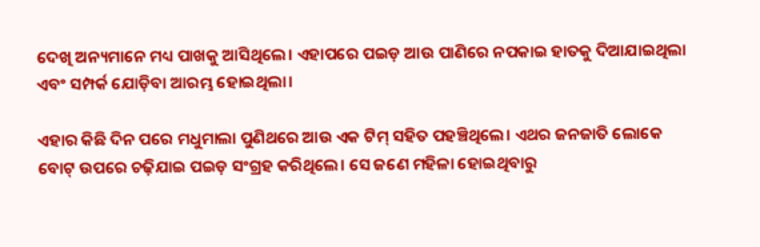ଦେଖି ଅନ୍ୟମାନେ ମଧ୍ୟ ପାଖକୁ ଆସିଥିଲେ। ଏହାପରେ ପଇଡ଼ ଆଉ ପାଣିରେ ନପକାଇ ହାତକୁ ଦିଆଯାଇଥିଲା ଏବଂ ସମ୍ପର୍କ ଯୋଡ଼ିବା ଆରମ୍ଭ ହୋଇଥିଲା।

ଏହାର କିଛି ଦିନ ପରେ ମଧୁମାଲା ପୁଣିଥରେ ଆଉ ଏକ ଟିମ୍ ସହିତ ପହଞ୍ଚିଥିଲେ। ଏଥର ଜନଜାତି ଲୋକେ ବୋଟ୍ ଉପରେ ଚଢ଼ିଯାଇ ପଇଡ଼ ସଂଗ୍ରହ କରିଥିଲେ। ସେ ଜଣେ ମହିଳା ହୋଇଥିବାରୁ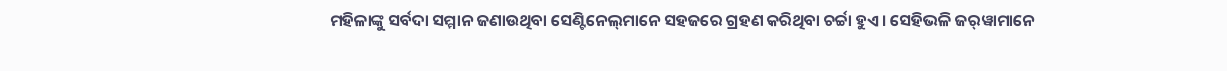ମହିଳାଙ୍କୁ ସର୍ବଦା ସମ୍ମାନ ଜଣାଉଥିବା ସେଣ୍ଟିନେଲ୍‌ମାନେ ସହଜରେ ଗ୍ରହଣ କରିଥିବା ଚର୍ଚ୍ଚା ହୁଏ। ସେହିଭଳି ଜର୍‌ୱାମାନେ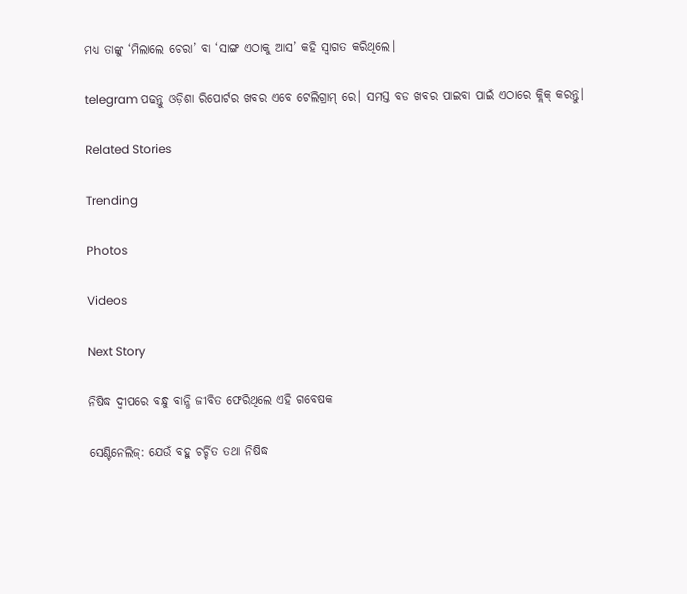ମଧ୍ୟ ତାଙ୍କୁ ‘ମିଲାଲେ ଚେରା’ ବା ‘ସାଙ୍ଗ ଏଠାକୁ ଆସ’ କହି ସ୍ୱାଗତ କରିଥିଲେ।

telegram ପଢନ୍ତୁ ଓଡ଼ିଶା ରିପୋର୍ଟର ଖବର ଏବେ ଟେଲିଗ୍ରାମ୍ ରେ। ସମସ୍ତ ବଡ ଖବର ପାଇବା ପାଇଁ ଏଠାରେ କ୍ଲିକ୍ କରନ୍ତୁ।

Related Stories

Trending

Photos

Videos

Next Story

ନିଷିଦ୍ଧ ଦ୍ୱୀପରେ ବନ୍ଧୁ ବାନ୍ଧି ଜୀବିତ ଫେରିଥିଲେ ଏହି ଗବେଷକ

ସେଣ୍ଟିନେଲିଜ୍: ଯେଉଁ ବହୁ ଚର୍ଚ୍ଚିତ ତଥା ନିଷିଦ୍ଧ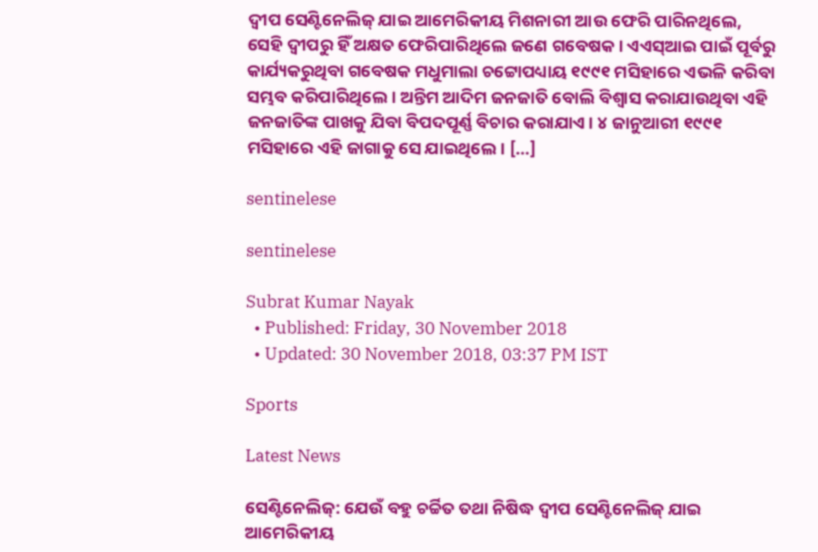ଦ୍ୱୀପ ସେଣ୍ଟିନେଲିଜ୍ ଯାଇ ଆମେରିକୀୟ ମିଶନାରୀ ଆଉ ଫେରି ପାରିନଥିଲେ, ସେହି ଦ୍ୱୀପରୁ ହିଁ ଅକ୍ଷତ ଫେରିପାରିଥିଲେ ଜଣେ ଗବେଷକ। ଏଏସ୍ଆଇ ପାଇଁ ପୂର୍ବରୁ କାର୍ଯ୍ୟକରୁଥିବା ଗବେଷକ ମଧୁମାଲା ଚଟ୍ଟୋପଧ୍ୟାୟ ୧୯୯୧ ମସିହାରେ ଏଭଳି କରିବା ସମ୍ଭବ କରିପାରିଥିଲେ। ଅନ୍ତିମ ଆଦିମ ଜନଜାତି ବୋଲି ବିଶ୍ୱାସ କରାଯାଉଥିବା ଏହି ଜନଜାତିଙ୍କ ପାଖକୁ ଯିବା ବିପଦପୂର୍ଣ୍ଣ ବିଚାର କରାଯାଏ। ୪ ଜାନୁଆରୀ ୧୯୯୧ ମସିହାରେ ଏହି ଜାଗାକୁ ସେ ଯାଇଥିଲେ। […]

sentinelese

sentinelese

Subrat Kumar Nayak
  • Published: Friday, 30 November 2018
  • Updated: 30 November 2018, 03:37 PM IST

Sports

Latest News

ସେଣ୍ଟିନେଲିଜ୍: ଯେଉଁ ବହୁ ଚର୍ଚ୍ଚିତ ତଥା ନିଷିଦ୍ଧ ଦ୍ୱୀପ ସେଣ୍ଟିନେଲିଜ୍ ଯାଇ ଆମେରିକୀୟ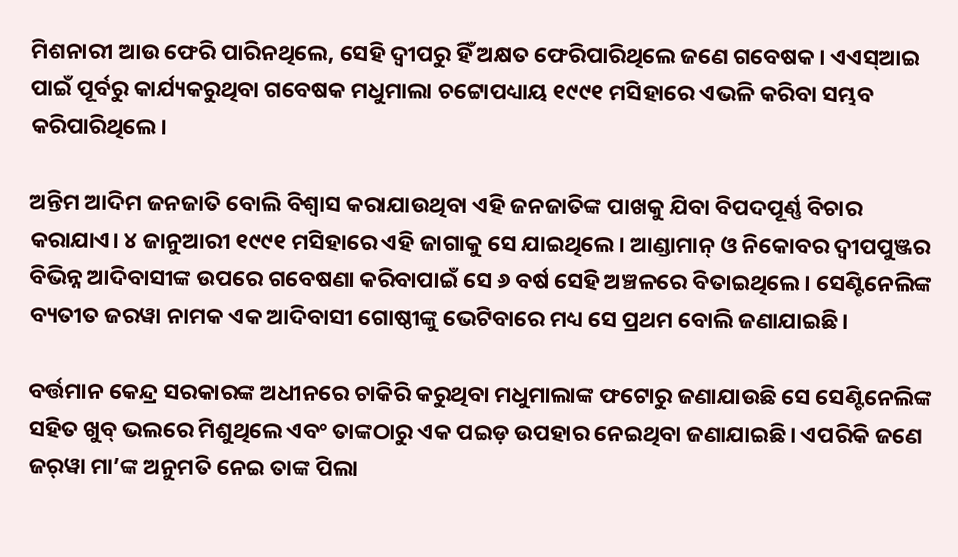ମିଶନାରୀ ଆଉ ଫେରି ପାରିନଥିଲେ, ସେହି ଦ୍ୱୀପରୁ ହିଁ ଅକ୍ଷତ ଫେରିପାରିଥିଲେ ଜଣେ ଗବେଷକ। ଏଏସ୍ଆଇ ପାଇଁ ପୂର୍ବରୁ କାର୍ଯ୍ୟକରୁଥିବା ଗବେଷକ ମଧୁମାଲା ଚଟ୍ଟୋପଧ୍ୟାୟ ୧୯୯୧ ମସିହାରେ ଏଭଳି କରିବା ସମ୍ଭବ କରିପାରିଥିଲେ।

ଅନ୍ତିମ ଆଦିମ ଜନଜାତି ବୋଲି ବିଶ୍ୱାସ କରାଯାଉଥିବା ଏହି ଜନଜାତିଙ୍କ ପାଖକୁ ଯିବା ବିପଦପୂର୍ଣ୍ଣ ବିଚାର କରାଯାଏ। ୪ ଜାନୁଆରୀ ୧୯୯୧ ମସିହାରେ ଏହି ଜାଗାକୁ ସେ ଯାଇଥିଲେ। ଆଣ୍ଡାମାନ୍ ଓ ନିକୋବର ଦ୍ୱୀପପୁଞ୍ଜର ବିଭିନ୍ନ ଆଦିବାସୀଙ୍କ ଉପରେ ଗବେଷଣା କରିବାପାଇଁ ସେ ୬ ବର୍ଷ ସେହି ଅଞ୍ଚଳରେ ବିତାଇଥିଲେ। ସେଣ୍ଟିନେଲିଙ୍କ ବ୍ୟତୀତ ଜରୱା ନାମକ ଏକ ଆଦିବାସୀ ଗୋଷ୍ଠୀଙ୍କୁ ଭେଟିବାରେ ମଧ୍ୟ ସେ ପ୍ରଥମ ବୋଲି ଜଣାଯାଇଛି।

ବର୍ତ୍ତମାନ କେନ୍ଦ୍ର ସରକାରଙ୍କ ଅଧୀନରେ ଚାକିରି କରୁଥିବା ମଧୁମାଲାଙ୍କ ଫଟୋରୁ ଜଣାଯାଉଛି ସେ ସେଣ୍ଟିନେଲିଙ୍କ ସହିତ ଖୁବ୍ ଭଲରେ ମିଶୁଥିଲେ ଏବଂ ତାଙ୍କଠାରୁ ଏକ ପଇଡ଼ ଉପହାର ନେଇଥିବା ଜଣାଯାଇଛି। ଏପରିକି ଜଣେ ଜର୍‌ୱା ମା’ଙ୍କ ଅନୁମତି ନେଇ ତାଙ୍କ ପିଲା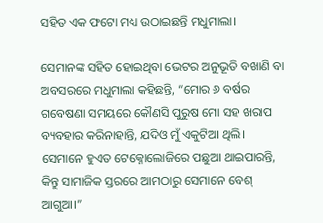ସହିତ ଏକ ଫଟୋ ମଧ୍ୟ ଉଠାଇଛନ୍ତି ମଧୁମାଲା।

ସେମାନଙ୍କ ସହିତ ହୋଇଥିବା ଭେଟର ଅନୁଭୂତି ବଖାଣି ବା ଅବସରରେ ମଧୁମାଲା କହିଛନ୍ତି, “ମୋର ୬ ବର୍ଷର ଗବେଷଣା ସମୟରେ କୌଣସି ପୁରୁଷ ମୋ ସହ ଖରାପ ବ୍ୟବହାର କରିନାହାନ୍ତି, ଯଦିଓ ମୁଁ ଏକୁଟିଆ ଥିଲି। ସେମାନେ ହୁଏତ ଟେକ୍ନୋଲୋଜିରେ ପଛୁଆ ଥାଇପାରନ୍ତି, କିନ୍ତୁ ସାମାଜିକ ସ୍ତରରେ ଆମଠାରୁ ସେମାନେ ବେଶ୍ ଆଗୁଆ।”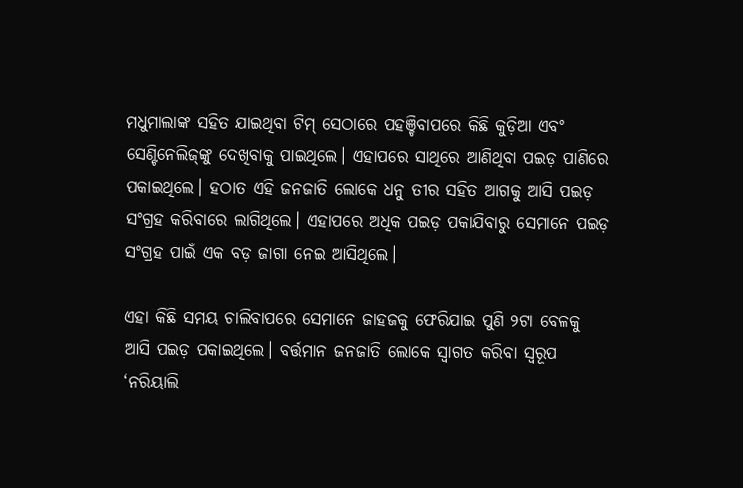ମଧୁମାଲାଙ୍କ ସହିତ ଯାଇଥିବା ଟିମ୍ ସେଠାରେ ପହଞ୍ଚିବାପରେ କିଛି କୁଡ଼ିଆ ଏବଂ ସେଣ୍ଟିନେଲିଜ୍‌ଙ୍କୁ ଦେଖିବାକୁ ପାଇଥିଲେ। ଏହାପରେ ସାଥିରେ ଆଣିଥିବା ପଇଡ଼ ପାଣିରେ ପକାଇଥିଲେ। ହଠାତ ଏହି ଜନଜାତି ଲୋକେ ଧନୁ ତୀର ସହିତ ଆଗକୁ ଆସି ପଇଡ଼ ସଂଗ୍ରହ କରିବାରେ ଲାଗିଥିଲେ। ଏହାପରେ ଅଧିକ ପଇଡ଼ ପକାଯିବାରୁ ସେମାନେ ପଇଡ଼ ସଂଗ୍ରହ ପାଇଁ ଏକ ବଡ଼ ଜାଗା ନେଇ ଆସିଥିଲେ।

ଏହା କିଛି ସମୟ ଚାଲିବାପରେ ସେମାନେ ଜାହଜକୁ ଫେରିଯାଇ ପୁଣି ୨ଟା ବେଳକୁ ଆସି ପଇଡ଼ ପକାଇଥିଲେ। ବର୍ତ୍ତମାନ ଜନଜାତି ଲୋକେ ସ୍ୱାଗତ କରିବା ସ୍ୱରୂପ ‘ନରିୟାଲି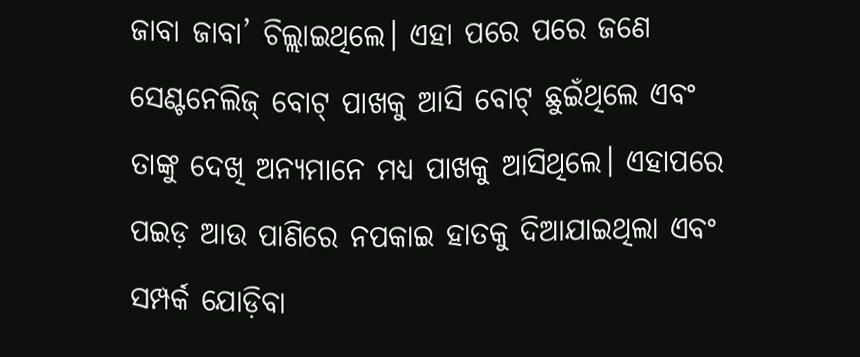ଜାବା ଜାବା’ ଚିଲ୍ଲାଇଥିଲେ। ଏହା ପରେ ପରେ ଜଣେ ସେଣ୍ଟନେଲିଜ୍ ବୋଟ୍ ପାଖକୁ ଆସି ବୋଟ୍ ଛୁଇଁଥିଲେ ଏବଂ ତାଙ୍କୁ ଦେଖି ଅନ୍ୟମାନେ ମଧ୍ୟ ପାଖକୁ ଆସିଥିଲେ। ଏହାପରେ ପଇଡ଼ ଆଉ ପାଣିରେ ନପକାଇ ହାତକୁ ଦିଆଯାଇଥିଲା ଏବଂ ସମ୍ପର୍କ ଯୋଡ଼ିବା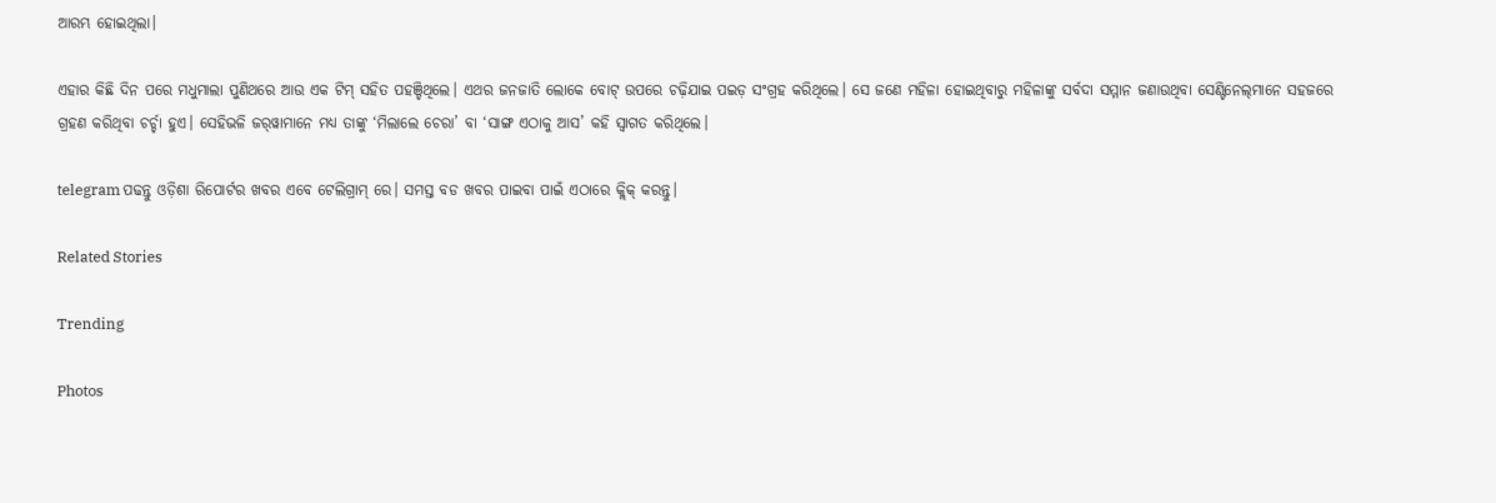ଆରମ୍ଭ ହୋଇଥିଲା।

ଏହାର କିଛି ଦିନ ପରେ ମଧୁମାଲା ପୁଣିଥରେ ଆଉ ଏକ ଟିମ୍ ସହିତ ପହଞ୍ଚିଥିଲେ। ଏଥର ଜନଜାତି ଲୋକେ ବୋଟ୍ ଉପରେ ଚଢ଼ିଯାଇ ପଇଡ଼ ସଂଗ୍ରହ କରିଥିଲେ। ସେ ଜଣେ ମହିଳା ହୋଇଥିବାରୁ ମହିଳାଙ୍କୁ ସର୍ବଦା ସମ୍ମାନ ଜଣାଉଥିବା ସେଣ୍ଟିନେଲ୍‌ମାନେ ସହଜରେ ଗ୍ରହଣ କରିଥିବା ଚର୍ଚ୍ଚା ହୁଏ। ସେହିଭଳି ଜର୍‌ୱାମାନେ ମଧ୍ୟ ତାଙ୍କୁ ‘ମିଲାଲେ ଚେରା’ ବା ‘ସାଙ୍ଗ ଏଠାକୁ ଆସ’ କହି ସ୍ୱାଗତ କରିଥିଲେ।

telegram ପଢନ୍ତୁ ଓଡ଼ିଶା ରିପୋର୍ଟର ଖବର ଏବେ ଟେଲିଗ୍ରାମ୍ ରେ। ସମସ୍ତ ବଡ ଖବର ପାଇବା ପାଇଁ ଏଠାରେ କ୍ଲିକ୍ କରନ୍ତୁ।

Related Stories

Trending

Photos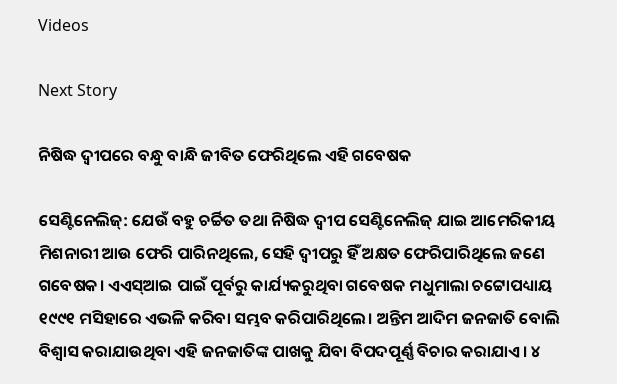Videos

Next Story

ନିଷିଦ୍ଧ ଦ୍ୱୀପରେ ବନ୍ଧୁ ବାନ୍ଧି ଜୀବିତ ଫେରିଥିଲେ ଏହି ଗବେଷକ

ସେଣ୍ଟିନେଲିଜ୍: ଯେଉଁ ବହୁ ଚର୍ଚ୍ଚିତ ତଥା ନିଷିଦ୍ଧ ଦ୍ୱୀପ ସେଣ୍ଟିନେଲିଜ୍ ଯାଇ ଆମେରିକୀୟ ମିଶନାରୀ ଆଉ ଫେରି ପାରିନଥିଲେ, ସେହି ଦ୍ୱୀପରୁ ହିଁ ଅକ୍ଷତ ଫେରିପାରିଥିଲେ ଜଣେ ଗବେଷକ। ଏଏସ୍ଆଇ ପାଇଁ ପୂର୍ବରୁ କାର୍ଯ୍ୟକରୁଥିବା ଗବେଷକ ମଧୁମାଲା ଚଟ୍ଟୋପଧ୍ୟାୟ ୧୯୯୧ ମସିହାରେ ଏଭଳି କରିବା ସମ୍ଭବ କରିପାରିଥିଲେ। ଅନ୍ତିମ ଆଦିମ ଜନଜାତି ବୋଲି ବିଶ୍ୱାସ କରାଯାଉଥିବା ଏହି ଜନଜାତିଙ୍କ ପାଖକୁ ଯିବା ବିପଦପୂର୍ଣ୍ଣ ବିଚାର କରାଯାଏ। ୪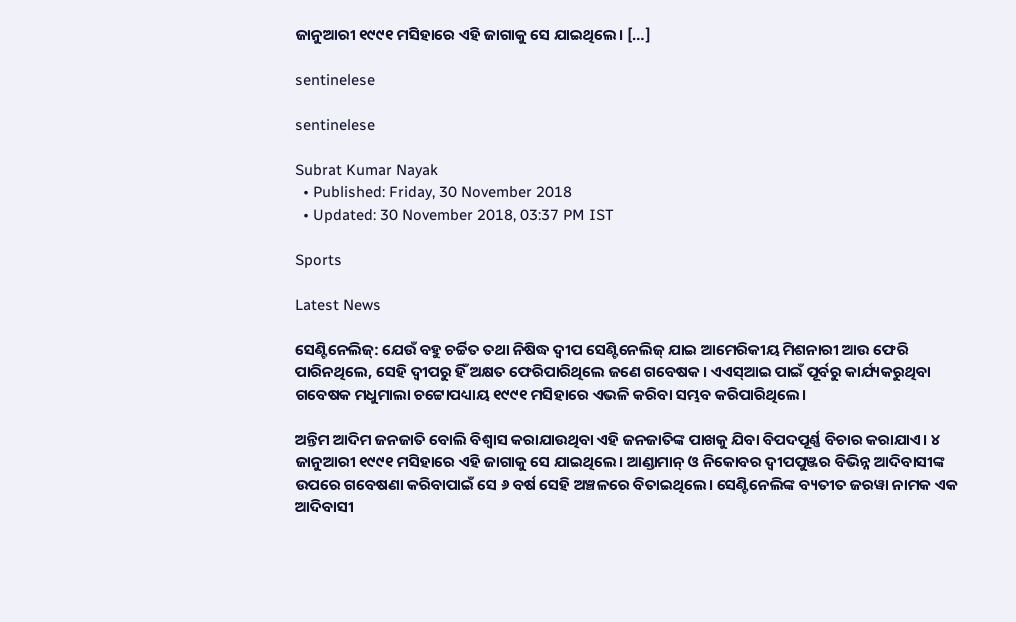ଜାନୁଆରୀ ୧୯୯୧ ମସିହାରେ ଏହି ଜାଗାକୁ ସେ ଯାଇଥିଲେ। […]

sentinelese

sentinelese

Subrat Kumar Nayak
  • Published: Friday, 30 November 2018
  • Updated: 30 November 2018, 03:37 PM IST

Sports

Latest News

ସେଣ୍ଟିନେଲିଜ୍: ଯେଉଁ ବହୁ ଚର୍ଚ୍ଚିତ ତଥା ନିଷିଦ୍ଧ ଦ୍ୱୀପ ସେଣ୍ଟିନେଲିଜ୍ ଯାଇ ଆମେରିକୀୟ ମିଶନାରୀ ଆଉ ଫେରି ପାରିନଥିଲେ, ସେହି ଦ୍ୱୀପରୁ ହିଁ ଅକ୍ଷତ ଫେରିପାରିଥିଲେ ଜଣେ ଗବେଷକ। ଏଏସ୍ଆଇ ପାଇଁ ପୂର୍ବରୁ କାର୍ଯ୍ୟକରୁଥିବା ଗବେଷକ ମଧୁମାଲା ଚଟ୍ଟୋପଧ୍ୟାୟ ୧୯୯୧ ମସିହାରେ ଏଭଳି କରିବା ସମ୍ଭବ କରିପାରିଥିଲେ।

ଅନ୍ତିମ ଆଦିମ ଜନଜାତି ବୋଲି ବିଶ୍ୱାସ କରାଯାଉଥିବା ଏହି ଜନଜାତିଙ୍କ ପାଖକୁ ଯିବା ବିପଦପୂର୍ଣ୍ଣ ବିଚାର କରାଯାଏ। ୪ ଜାନୁଆରୀ ୧୯୯୧ ମସିହାରେ ଏହି ଜାଗାକୁ ସେ ଯାଇଥିଲେ। ଆଣ୍ଡାମାନ୍ ଓ ନିକୋବର ଦ୍ୱୀପପୁଞ୍ଜର ବିଭିନ୍ନ ଆଦିବାସୀଙ୍କ ଉପରେ ଗବେଷଣା କରିବାପାଇଁ ସେ ୬ ବର୍ଷ ସେହି ଅଞ୍ଚଳରେ ବିତାଇଥିଲେ। ସେଣ୍ଟିନେଲିଙ୍କ ବ୍ୟତୀତ ଜରୱା ନାମକ ଏକ ଆଦିବାସୀ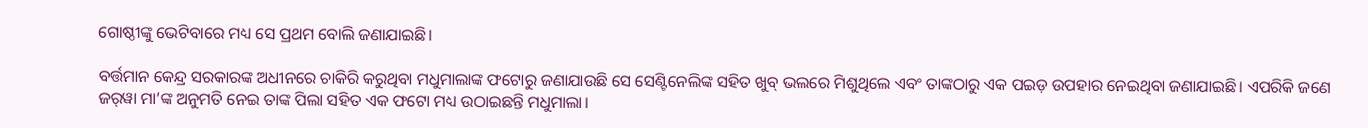ଗୋଷ୍ଠୀଙ୍କୁ ଭେଟିବାରେ ମଧ୍ୟ ସେ ପ୍ରଥମ ବୋଲି ଜଣାଯାଇଛି।

ବର୍ତ୍ତମାନ କେନ୍ଦ୍ର ସରକାରଙ୍କ ଅଧୀନରେ ଚାକିରି କରୁଥିବା ମଧୁମାଲାଙ୍କ ଫଟୋରୁ ଜଣାଯାଉଛି ସେ ସେଣ୍ଟିନେଲିଙ୍କ ସହିତ ଖୁବ୍ ଭଲରେ ମିଶୁଥିଲେ ଏବଂ ତାଙ୍କଠାରୁ ଏକ ପଇଡ଼ ଉପହାର ନେଇଥିବା ଜଣାଯାଇଛି। ଏପରିକି ଜଣେ ଜର୍‌ୱା ମା’ଙ୍କ ଅନୁମତି ନେଇ ତାଙ୍କ ପିଲା ସହିତ ଏକ ଫଟୋ ମଧ୍ୟ ଉଠାଇଛନ୍ତି ମଧୁମାଲା।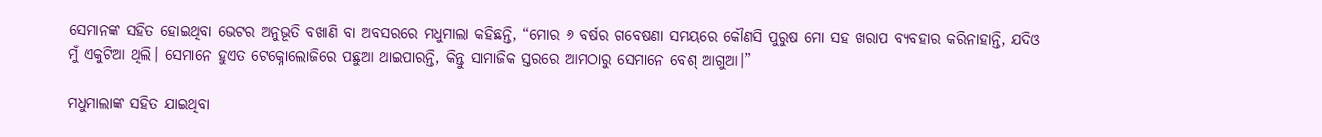ସେମାନଙ୍କ ସହିତ ହୋଇଥିବା ଭେଟର ଅନୁଭୂତି ବଖାଣି ବା ଅବସରରେ ମଧୁମାଲା କହିଛନ୍ତି, “ମୋର ୬ ବର୍ଷର ଗବେଷଣା ସମୟରେ କୌଣସି ପୁରୁଷ ମୋ ସହ ଖରାପ ବ୍ୟବହାର କରିନାହାନ୍ତି, ଯଦିଓ ମୁଁ ଏକୁଟିଆ ଥିଲି। ସେମାନେ ହୁଏତ ଟେକ୍ନୋଲୋଜିରେ ପଛୁଆ ଥାଇପାରନ୍ତି, କିନ୍ତୁ ସାମାଜିକ ସ୍ତରରେ ଆମଠାରୁ ସେମାନେ ବେଶ୍ ଆଗୁଆ।”

ମଧୁମାଲାଙ୍କ ସହିତ ଯାଇଥିବା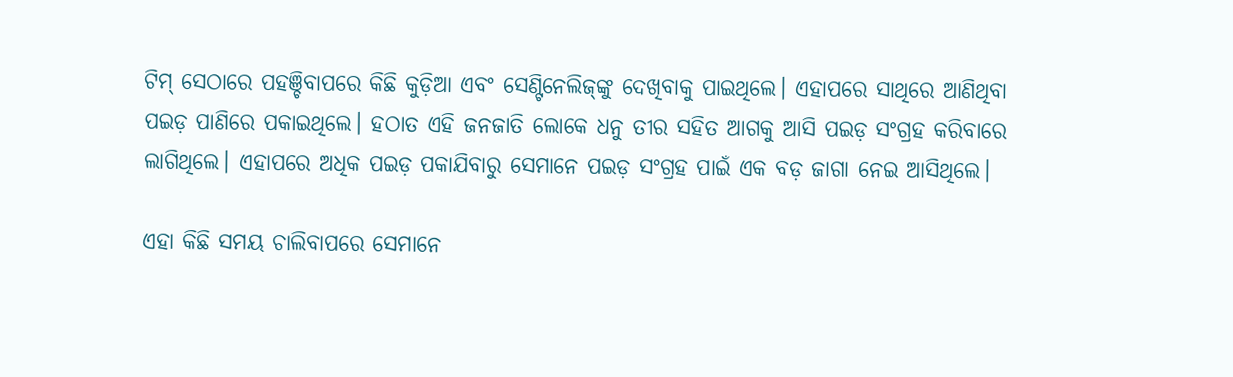ଟିମ୍ ସେଠାରେ ପହଞ୍ଚିବାପରେ କିଛି କୁଡ଼ିଆ ଏବଂ ସେଣ୍ଟିନେଲିଜ୍‌ଙ୍କୁ ଦେଖିବାକୁ ପାଇଥିଲେ। ଏହାପରେ ସାଥିରେ ଆଣିଥିବା ପଇଡ଼ ପାଣିରେ ପକାଇଥିଲେ। ହଠାତ ଏହି ଜନଜାତି ଲୋକେ ଧନୁ ତୀର ସହିତ ଆଗକୁ ଆସି ପଇଡ଼ ସଂଗ୍ରହ କରିବାରେ ଲାଗିଥିଲେ। ଏହାପରେ ଅଧିକ ପଇଡ଼ ପକାଯିବାରୁ ସେମାନେ ପଇଡ଼ ସଂଗ୍ରହ ପାଇଁ ଏକ ବଡ଼ ଜାଗା ନେଇ ଆସିଥିଲେ।

ଏହା କିଛି ସମୟ ଚାଲିବାପରେ ସେମାନେ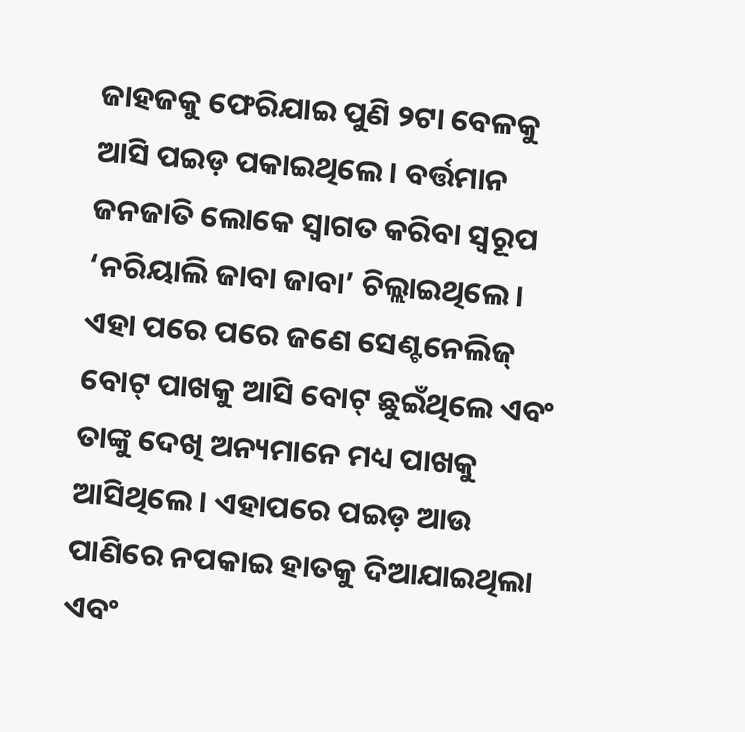ଜାହଜକୁ ଫେରିଯାଇ ପୁଣି ୨ଟା ବେଳକୁ ଆସି ପଇଡ଼ ପକାଇଥିଲେ। ବର୍ତ୍ତମାନ ଜନଜାତି ଲୋକେ ସ୍ୱାଗତ କରିବା ସ୍ୱରୂପ ‘ନରିୟାଲି ଜାବା ଜାବା’ ଚିଲ୍ଲାଇଥିଲେ। ଏହା ପରେ ପରେ ଜଣେ ସେଣ୍ଟନେଲିଜ୍ ବୋଟ୍ ପାଖକୁ ଆସି ବୋଟ୍ ଛୁଇଁଥିଲେ ଏବଂ ତାଙ୍କୁ ଦେଖି ଅନ୍ୟମାନେ ମଧ୍ୟ ପାଖକୁ ଆସିଥିଲେ। ଏହାପରେ ପଇଡ଼ ଆଉ ପାଣିରେ ନପକାଇ ହାତକୁ ଦିଆଯାଇଥିଲା ଏବଂ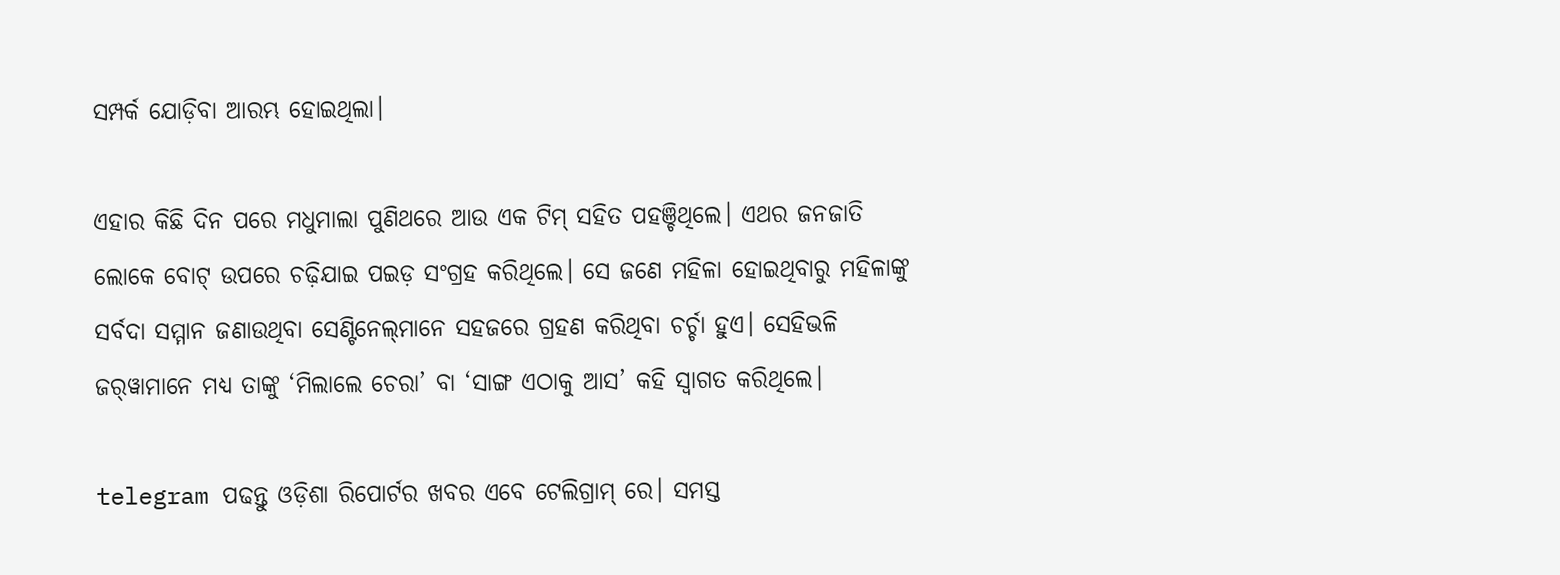ସମ୍ପର୍କ ଯୋଡ଼ିବା ଆରମ୍ଭ ହୋଇଥିଲା।

ଏହାର କିଛି ଦିନ ପରେ ମଧୁମାଲା ପୁଣିଥରେ ଆଉ ଏକ ଟିମ୍ ସହିତ ପହଞ୍ଚିଥିଲେ। ଏଥର ଜନଜାତି ଲୋକେ ବୋଟ୍ ଉପରେ ଚଢ଼ିଯାଇ ପଇଡ଼ ସଂଗ୍ରହ କରିଥିଲେ। ସେ ଜଣେ ମହିଳା ହୋଇଥିବାରୁ ମହିଳାଙ୍କୁ ସର୍ବଦା ସମ୍ମାନ ଜଣାଉଥିବା ସେଣ୍ଟିନେଲ୍‌ମାନେ ସହଜରେ ଗ୍ରହଣ କରିଥିବା ଚର୍ଚ୍ଚା ହୁଏ। ସେହିଭଳି ଜର୍‌ୱାମାନେ ମଧ୍ୟ ତାଙ୍କୁ ‘ମିଲାଲେ ଚେରା’ ବା ‘ସାଙ୍ଗ ଏଠାକୁ ଆସ’ କହି ସ୍ୱାଗତ କରିଥିଲେ।

telegram ପଢନ୍ତୁ ଓଡ଼ିଶା ରିପୋର୍ଟର ଖବର ଏବେ ଟେଲିଗ୍ରାମ୍ ରେ। ସମସ୍ତ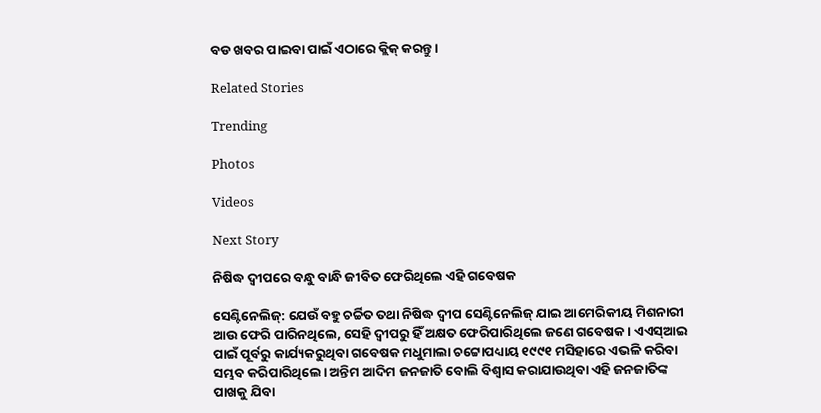ବଡ ଖବର ପାଇବା ପାଇଁ ଏଠାରେ କ୍ଲିକ୍ କରନ୍ତୁ।

Related Stories

Trending

Photos

Videos

Next Story

ନିଷିଦ୍ଧ ଦ୍ୱୀପରେ ବନ୍ଧୁ ବାନ୍ଧି ଜୀବିତ ଫେରିଥିଲେ ଏହି ଗବେଷକ

ସେଣ୍ଟିନେଲିଜ୍: ଯେଉଁ ବହୁ ଚର୍ଚ୍ଚିତ ତଥା ନିଷିଦ୍ଧ ଦ୍ୱୀପ ସେଣ୍ଟିନେଲିଜ୍ ଯାଇ ଆମେରିକୀୟ ମିଶନାରୀ ଆଉ ଫେରି ପାରିନଥିଲେ, ସେହି ଦ୍ୱୀପରୁ ହିଁ ଅକ୍ଷତ ଫେରିପାରିଥିଲେ ଜଣେ ଗବେଷକ। ଏଏସ୍ଆଇ ପାଇଁ ପୂର୍ବରୁ କାର୍ଯ୍ୟକରୁଥିବା ଗବେଷକ ମଧୁମାଲା ଚଟ୍ଟୋପଧ୍ୟାୟ ୧୯୯୧ ମସିହାରେ ଏଭଳି କରିବା ସମ୍ଭବ କରିପାରିଥିଲେ। ଅନ୍ତିମ ଆଦିମ ଜନଜାତି ବୋଲି ବିଶ୍ୱାସ କରାଯାଉଥିବା ଏହି ଜନଜାତିଙ୍କ ପାଖକୁ ଯିବା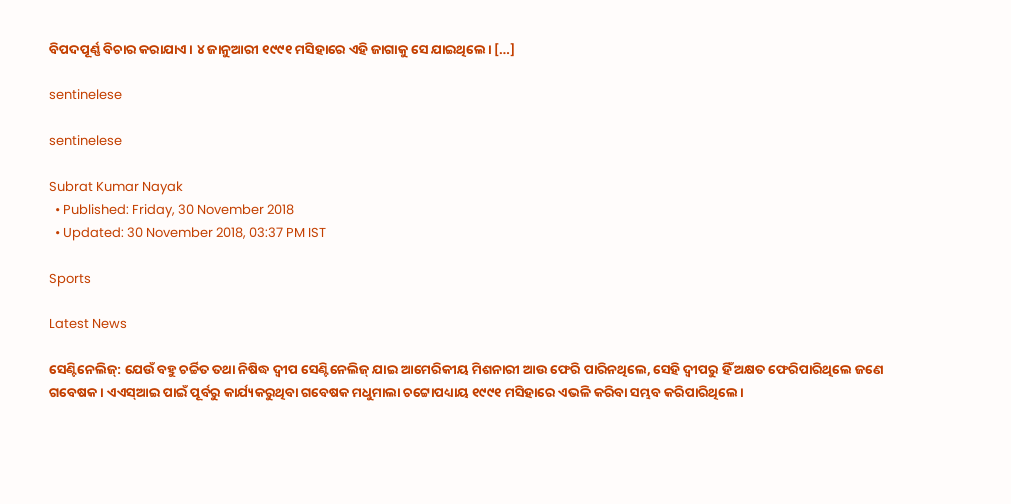ବିପଦପୂର୍ଣ୍ଣ ବିଚାର କରାଯାଏ। ୪ ଜାନୁଆରୀ ୧୯୯୧ ମସିହାରେ ଏହି ଜାଗାକୁ ସେ ଯାଇଥିଲେ। […]

sentinelese

sentinelese

Subrat Kumar Nayak
  • Published: Friday, 30 November 2018
  • Updated: 30 November 2018, 03:37 PM IST

Sports

Latest News

ସେଣ୍ଟିନେଲିଜ୍: ଯେଉଁ ବହୁ ଚର୍ଚ୍ଚିତ ତଥା ନିଷିଦ୍ଧ ଦ୍ୱୀପ ସେଣ୍ଟିନେଲିଜ୍ ଯାଇ ଆମେରିକୀୟ ମିଶନାରୀ ଆଉ ଫେରି ପାରିନଥିଲେ, ସେହି ଦ୍ୱୀପରୁ ହିଁ ଅକ୍ଷତ ଫେରିପାରିଥିଲେ ଜଣେ ଗବେଷକ। ଏଏସ୍ଆଇ ପାଇଁ ପୂର୍ବରୁ କାର୍ଯ୍ୟକରୁଥିବା ଗବେଷକ ମଧୁମାଲା ଚଟ୍ଟୋପଧ୍ୟାୟ ୧୯୯୧ ମସିହାରେ ଏଭଳି କରିବା ସମ୍ଭବ କରିପାରିଥିଲେ।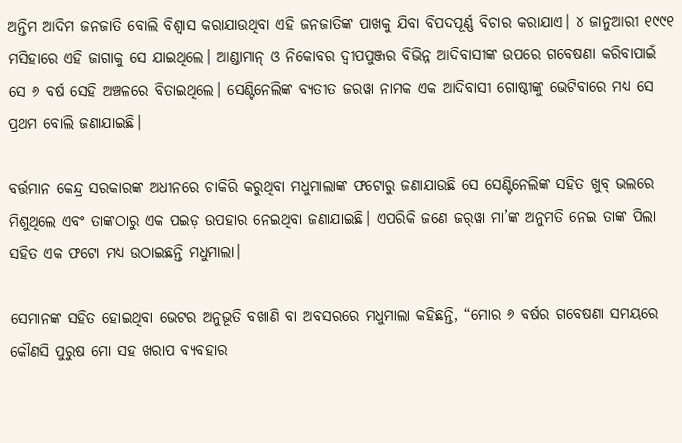ଅନ୍ତିମ ଆଦିମ ଜନଜାତି ବୋଲି ବିଶ୍ୱାସ କରାଯାଉଥିବା ଏହି ଜନଜାତିଙ୍କ ପାଖକୁ ଯିବା ବିପଦପୂର୍ଣ୍ଣ ବିଚାର କରାଯାଏ। ୪ ଜାନୁଆରୀ ୧୯୯୧ ମସିହାରେ ଏହି ଜାଗାକୁ ସେ ଯାଇଥିଲେ। ଆଣ୍ଡାମାନ୍ ଓ ନିକୋବର ଦ୍ୱୀପପୁଞ୍ଜର ବିଭିନ୍ନ ଆଦିବାସୀଙ୍କ ଉପରେ ଗବେଷଣା କରିବାପାଇଁ ସେ ୬ ବର୍ଷ ସେହି ଅଞ୍ଚଳରେ ବିତାଇଥିଲେ। ସେଣ୍ଟିନେଲିଙ୍କ ବ୍ୟତୀତ ଜରୱା ନାମକ ଏକ ଆଦିବାସୀ ଗୋଷ୍ଠୀଙ୍କୁ ଭେଟିବାରେ ମଧ୍ୟ ସେ ପ୍ରଥମ ବୋଲି ଜଣାଯାଇଛି।

ବର୍ତ୍ତମାନ କେନ୍ଦ୍ର ସରକାରଙ୍କ ଅଧୀନରେ ଚାକିରି କରୁଥିବା ମଧୁମାଲାଙ୍କ ଫଟୋରୁ ଜଣାଯାଉଛି ସେ ସେଣ୍ଟିନେଲିଙ୍କ ସହିତ ଖୁବ୍ ଭଲରେ ମିଶୁଥିଲେ ଏବଂ ତାଙ୍କଠାରୁ ଏକ ପଇଡ଼ ଉପହାର ନେଇଥିବା ଜଣାଯାଇଛି। ଏପରିକି ଜଣେ ଜର୍‌ୱା ମା’ଙ୍କ ଅନୁମତି ନେଇ ତାଙ୍କ ପିଲା ସହିତ ଏକ ଫଟୋ ମଧ୍ୟ ଉଠାଇଛନ୍ତି ମଧୁମାଲା।

ସେମାନଙ୍କ ସହିତ ହୋଇଥିବା ଭେଟର ଅନୁଭୂତି ବଖାଣି ବା ଅବସରରେ ମଧୁମାଲା କହିଛନ୍ତି, “ମୋର ୬ ବର୍ଷର ଗବେଷଣା ସମୟରେ କୌଣସି ପୁରୁଷ ମୋ ସହ ଖରାପ ବ୍ୟବହାର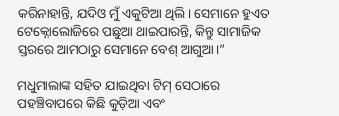କରିନାହାନ୍ତି, ଯଦିଓ ମୁଁ ଏକୁଟିଆ ଥିଲି। ସେମାନେ ହୁଏତ ଟେକ୍ନୋଲୋଜିରେ ପଛୁଆ ଥାଇପାରନ୍ତି, କିନ୍ତୁ ସାମାଜିକ ସ୍ତରରେ ଆମଠାରୁ ସେମାନେ ବେଶ୍ ଆଗୁଆ।”

ମଧୁମାଲାଙ୍କ ସହିତ ଯାଇଥିବା ଟିମ୍ ସେଠାରେ ପହଞ୍ଚିବାପରେ କିଛି କୁଡ଼ିଆ ଏବଂ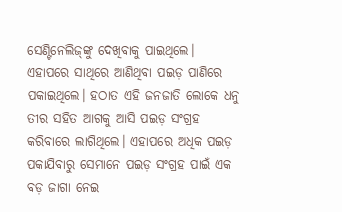ସେଣ୍ଟିନେଲିଜ୍‌ଙ୍କୁ ଦେଖିବାକୁ ପାଇଥିଲେ। ଏହାପରେ ସାଥିରେ ଆଣିଥିବା ପଇଡ଼ ପାଣିରେ ପକାଇଥିଲେ। ହଠାତ ଏହି ଜନଜାତି ଲୋକେ ଧନୁ ତୀର ସହିତ ଆଗକୁ ଆସି ପଇଡ଼ ସଂଗ୍ରହ କରିବାରେ ଲାଗିଥିଲେ। ଏହାପରେ ଅଧିକ ପଇଡ଼ ପକାଯିବାରୁ ସେମାନେ ପଇଡ଼ ସଂଗ୍ରହ ପାଇଁ ଏକ ବଡ଼ ଜାଗା ନେଇ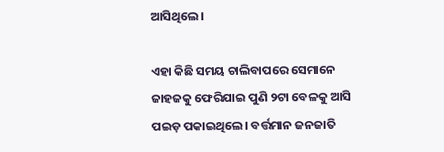ଆସିଥିଲେ।

ଏହା କିଛି ସମୟ ଚାଲିବାପରେ ସେମାନେ ଜାହଜକୁ ଫେରିଯାଇ ପୁଣି ୨ଟା ବେଳକୁ ଆସି ପଇଡ଼ ପକାଇଥିଲେ। ବର୍ତ୍ତମାନ ଜନଜାତି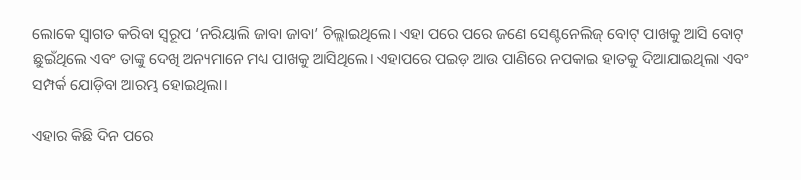ଲୋକେ ସ୍ୱାଗତ କରିବା ସ୍ୱରୂପ ‘ନରିୟାଲି ଜାବା ଜାବା’ ଚିଲ୍ଲାଇଥିଲେ। ଏହା ପରେ ପରେ ଜଣେ ସେଣ୍ଟନେଲିଜ୍ ବୋଟ୍ ପାଖକୁ ଆସି ବୋଟ୍ ଛୁଇଁଥିଲେ ଏବଂ ତାଙ୍କୁ ଦେଖି ଅନ୍ୟମାନେ ମଧ୍ୟ ପାଖକୁ ଆସିଥିଲେ। ଏହାପରେ ପଇଡ଼ ଆଉ ପାଣିରେ ନପକାଇ ହାତକୁ ଦିଆଯାଇଥିଲା ଏବଂ ସମ୍ପର୍କ ଯୋଡ଼ିବା ଆରମ୍ଭ ହୋଇଥିଲା।

ଏହାର କିଛି ଦିନ ପରେ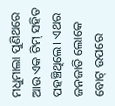ମଧୁମାଲା ପୁଣିଥରେ ଆଉ ଏକ ଟିମ୍ ସହିତ ପହଞ୍ଚିଥିଲେ। ଏଥର ଜନଜାତି ଲୋକେ ବୋଟ୍ ଉପରେ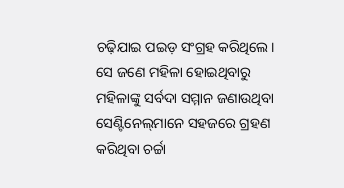ଚଢ଼ିଯାଇ ପଇଡ଼ ସଂଗ୍ରହ କରିଥିଲେ। ସେ ଜଣେ ମହିଳା ହୋଇଥିବାରୁ ମହିଳାଙ୍କୁ ସର୍ବଦା ସମ୍ମାନ ଜଣାଉଥିବା ସେଣ୍ଟିନେଲ୍‌ମାନେ ସହଜରେ ଗ୍ରହଣ କରିଥିବା ଚର୍ଚ୍ଚା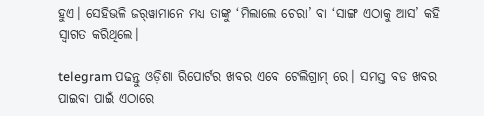ହୁଏ। ସେହିଭଳି ଜର୍‌ୱାମାନେ ମଧ୍ୟ ତାଙ୍କୁ ‘ମିଲାଲେ ଚେରା’ ବା ‘ସାଙ୍ଗ ଏଠାକୁ ଆସ’ କହି ସ୍ୱାଗତ କରିଥିଲେ।

telegram ପଢନ୍ତୁ ଓଡ଼ିଶା ରିପୋର୍ଟର ଖବର ଏବେ ଟେଲିଗ୍ରାମ୍ ରେ। ସମସ୍ତ ବଡ ଖବର ପାଇବା ପାଇଁ ଏଠାରେ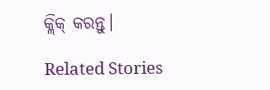କ୍ଲିକ୍ କରନ୍ତୁ।

Related Stories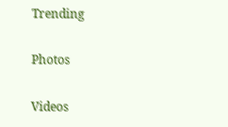Trending

Photos

Videos